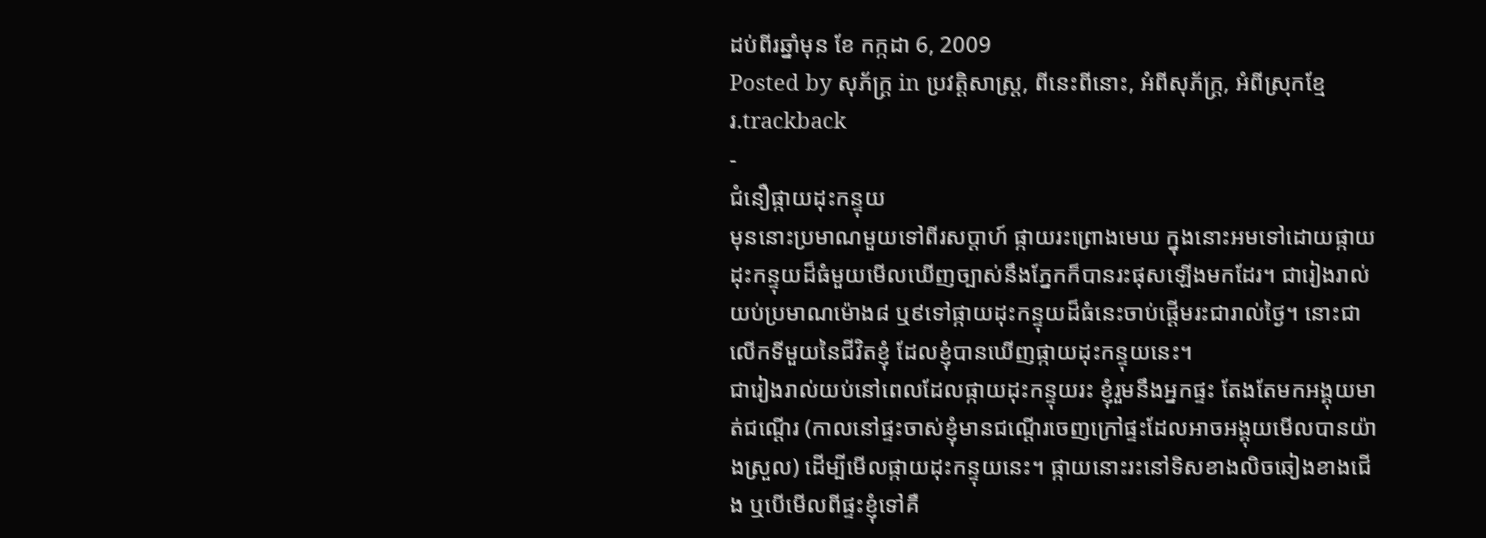ដប់ពីរឆ្នាំមុន ខែ កក្កដា 6, 2009
Posted by សុភ័ក្ត្រ in ប្រវត្តិសាស្ត្រ, ពីនេះពីនោះ, អំពីសុភ័ក្ត្រ, អំពីស្រុកខ្មែរ.trackback
-
ជំនឿផ្កាយដុះកន្ទុយ
មុននោះប្រមាណមួយទៅពីរសប្ដាហ៍ ផ្កាយរះព្រោងមេឃ ក្នុងនោះអមទៅដោយផ្កាយដុះកន្ទុយដ៏ធំមួយមើលឃើញច្បាស់នឹងភ្នែកក៏បានរះផុសឡើងមកដែរ។ ជារៀងរាល់យប់ប្រមាណម៉ោង៨ ឬ៩ទៅផ្កាយដុះកន្ទុយដ៏ធំនេះចាប់ផ្ដើមរះជារាល់ថ្ងៃ។ នោះជាលើកទីមួយនៃជីវិតខ្ញុំ ដែលខ្ញុំបានឃើញផ្កាយដុះកន្ទុយនេះ។
ជារៀងរាល់យប់នៅពេលដែលផ្កាយដុះកន្ទុយរះ ខ្ញុំរួមនឹងអ្នកផ្ទះ តែងតែមកអង្គុយមាត់ជណ្ដើរ (កាលនៅផ្ទះចាស់ខ្ញុំមានជណ្ដើរចេញក្រៅផ្ទះដែលអាចអង្គុយមើលបានយ៉ាងស្រួល) ដើម្បីមើលផ្កាយដុះកន្ទុយនេះ។ ផ្កាយនោះរះនៅទិសខាងលិចឆៀងខាងជើង ឬបើមើលពីផ្ទះខ្ញុំទៅគឺ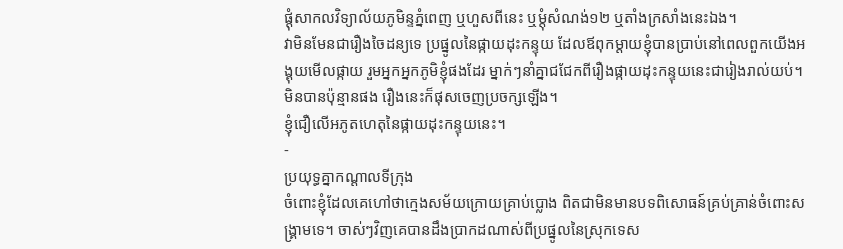ផ្ដុំសាកលវិទ្យាល័យភូមិន្ទភ្នំពេញ ឬហួសពីនេះ ឬម្ដុំសំណង់១២ ឬតាំងក្រសាំងនេះឯង។
វាមិនមែនជារឿងចៃដន្យទេ ប្រផ្នូលនៃផ្កាយដុះកន្ទុយ ដែលឪពុកម្ដាយខ្ញុំបានប្រាប់នៅពេលពួកយើងអង្គុយមើលផ្កាយ រួមអ្នកអ្នកភូមិខ្ញុំផងដែរ ម្នាក់ៗនាំគ្នាជជែកពីរឿងផ្កាយដុះកន្ទុយនេះជារៀងរាល់យប់។ មិនបានប៉ុន្មានផង រឿងនេះក៏ផុសចេញប្រចក្សឡើង។
ខ្ញុំជឿលើអភូតហេតុនៃផ្កាយដុះកន្ទុយនេះ។
-
ប្រយុទ្ធគ្នាកណ្ដាលទីក្រុង
ចំពោះខ្ញុំដែលគេហៅថាក្មេងសម័យក្រោយគ្រាប់ប្លោង ពិតជាមិនមានបទពិសោធន៍គ្រប់គ្រាន់ចំពោះសង្គ្រាមទេ។ ចាស់ៗវិញគេបានដឹងប្រាកដណាស់ពីប្រផ្នូលនៃស្រុកទេស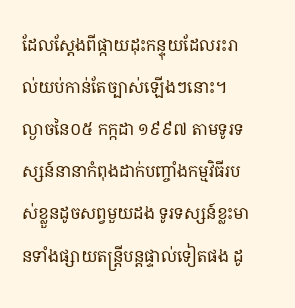ដែលស្ដែងពីផ្កាយដុះកន្ទុយដែលរះរាល់យប់កាន់តែច្បាស់ឡើងៗនោះ។
ល្ងាចនៃ០៥ កក្កដា ១៩៩៧ តាមទូរទស្សន៍នានាកំពុងដាក់បញ្ចាំងកម្មវិធីរបស់ខ្លួនដូចសព្វមួយដង ទូរទស្សន៍ខ្លះមានទាំងផ្សាយតន្ត្រីបន្តផ្ទាល់ទៀតផង ដូ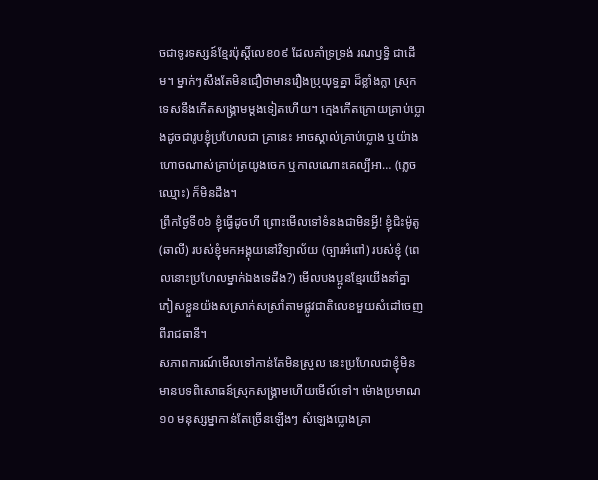ចជាទូរទស្សន៍ខ្មែរប៉ុស្តិ៍លេខ០៩ ដែលគាំទ្រទ្រង់ រណឫទ្ធិ ជាដើម។ ម្នាក់ៗសឹងតែមិនជឿថាមានរឿងប្រុយុទ្ធគ្នា ដ៏ខ្លាំងក្លា ស្រុកទេសនឹងកើតសង្គ្រាមម្ដងទៀតហើយ។ ក្មេងកើតក្រោយគ្រាប់ប្លោងដូចជារូបខ្ញុំប្រហែលជា គ្រានេះ អាចស្គាល់គ្រាប់ប្លោង ឬយ៉ាងហោចណាស់គ្រាប់ត្រយូងចេក ឬកាលណោះគេល្បីអា… (ភ្លេចឈ្មោះ) ក៏មិនដឹង។
ព្រឹកថ្ងៃទី០៦ ខ្ញុំធ្វើដូចហី ព្រោះមើលទៅទំនងជាមិនអ្វី! ខ្ញុំជិះម៉ូតូ (ឆាលី) របស់ខ្ញុំមកអង្គុយនៅវិទ្យាល័យ (ច្បារអំពៅ) របស់ខ្ញុំ (ពេលនោះប្រហែលម្នាក់ឯងទេដឹង?) មើលបងប្អូនខ្មែរយើងនាំគ្នាភៀសខ្លួនយ៉ងសស្រាក់សស្រាំតាមផ្លូវជាតិលេខមួយសំដៅចេញពីរាជធានី។
សភាពការណ៍មើលទៅកាន់តែមិនស្រួល នេះប្រហែលជាខ្ញុំមិនមានបទពិសោធន៍ស្រុកសង្គ្រាមហើយមើល៍ទៅ។ ម៉ោងប្រមាណ១០ មនុស្សម្នាកាន់តែច្រើនឡើងៗ សំឡេងប្លោងគ្រា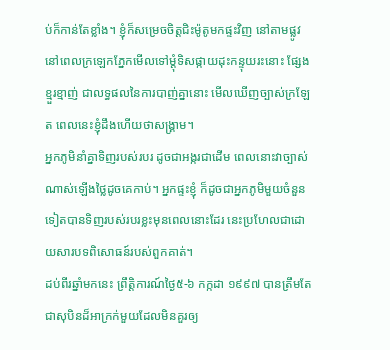ប់ក៏កាន់តែខ្លាំង។ ខ្ញុំក៏សម្រេចចិត្តជិះម៉ូតូមកផ្ទះវិញ នៅតាមផ្លូវ នៅពេលក្រឡេកភ្នែកមើលទៅម្ដុំទិសផ្កាយដុះកន្ទុយរះនោះ ផ្សែងខ្មួរខ្មាញ់ ជាលទ្ធផលនៃការបាញ់គ្នានោះ មើលឃើញច្បាស់ក្រឡែត ពេលនេះខ្ញុំដឹងហើយថាសង្គ្រាម។
អ្នកភូមិនាំគ្នាទិញរបស់របរ ដូចជាអង្ករជាដើម ពេលនោះវាច្បាស់ណាស់ឡើងថ្លៃដូចគេកាប់។ អ្នកផ្ទះខ្ញុំ ក៏ដូចជាអ្នកភូមិមួយចំនួនទៀតបានទិញរបស់របរខ្លះមុនពេលនោះដែរ នេះប្រហែលជាដោយសារបទពិសោធន៍របស់ពួកគាត់។
ដប់ពីរឆ្នាំមកនេះ ព្រឹត្តិការណ៍ថ្ងៃ៥-៦ កក្កដា ១៩៩៧ បានត្រឹមតែជាសុបិនដ៏អាក្រក់មួយដែលមិនគួរឲ្យ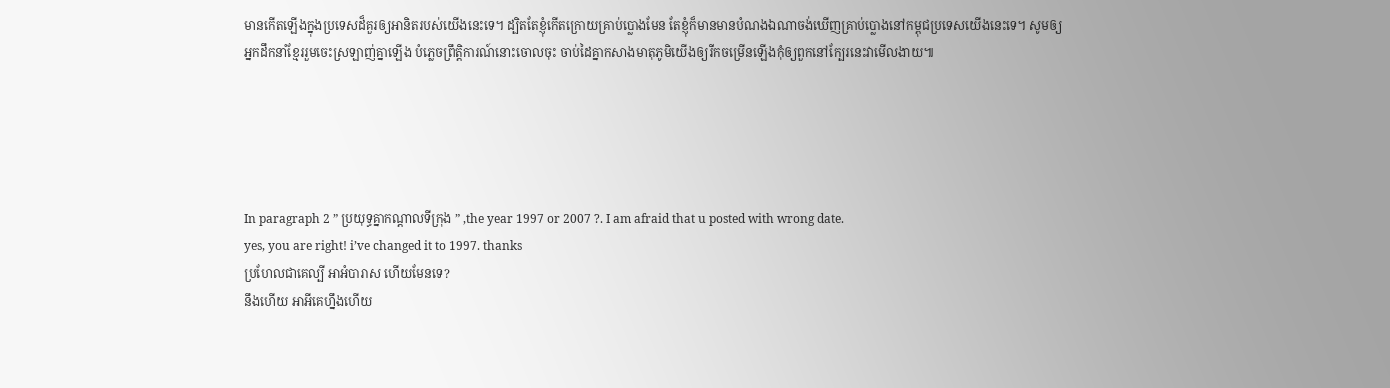មានកើតឡើងក្នុងប្រទេសដ៏គួរឲ្យអានិតរបស់យើងនេះទេ។ ដ្បិតតែខ្ញុំកើតក្រោយគ្រាប់ប្លោងមែន តែខ្ញុំក៏មានមានបំណងឯណាចង់ឃើញគ្រាប់ប្លោងនៅកម្ពុជប្រទេសយើងនេះទេ។ សូមឲ្យអ្នកដឹកនាំខ្មែររួមចេះស្រឡាញ់គ្នាឡើង បំភ្លេចព្រឹត្តិការណ៍នោះចោលចុះ ចាប់ដៃគ្នាកសាងមាតុភូមិយើងឲ្យរីកចម្រើនឡើងកុំឲ្យពួកនៅក្បែរនេះវាមើលងាយ៕





In paragraph 2 ” ប្រយុទ្ធគ្នាកណ្ដាលទីក្រុង ” ,the year 1997 or 2007 ?. I am afraid that u posted with wrong date.
yes, you are right! i’ve changed it to 1997. thanks
ប្រហែលជាគេល្បី អាអំបារាស ហើយមែនទេ?
នឹងហើយ អាអីគេហ្នឹងហើយ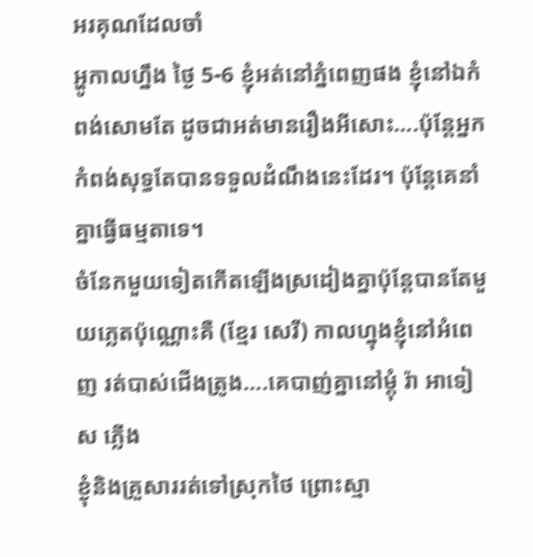អរគុណដែលចាំ
អ្ហូកាលហ្នឹង ថ្ងៃ 5-6 ខ្ញុំអត់នៅភ្នំពេញផង ខ្ញុំនៅឯកំពង់សោមតែ ដូចជាអត់មានរឿងអីសោះ….ប៉ុន្តែអ្នកកំពង់សុទ្ធតែបានទទួលដំណឹងនេះដែរ។ ប៉ុន្តែគេនាំគ្នាធ្វើធម្មតាទេ។
ចំនែកមួយទៀតកើតឡើងស្រដៀងគ្នាប៉ុន្តែបានតែមួយភ្លេតប៉ុណ្ណោះគឺ (ខ្មែរ សេរី) កាលហ្នុងខ្ញុំនៅអំពេញ រត់បាស់ជើងត្រូង….គេបាញ់គ្នានៅម្តុំ រ៉ា អាទៀស ភ្លើង
ខ្ងុំនិងគ្រួសាររត់ទៅស្រុកថៃ ព្រោះស្មា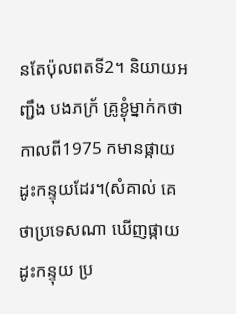នតែប៉ុលពតទី2។ និយាយអញ្ជឹង បងភក្រ័ គ្រូខ្ងុំម្នាក់កថាកាលពី1975 កមានផ្កាយដូះកន្ទុយដែរ។(សំគាល់ គេថាប្រទេសណា ឃើញផ្កាយដូះកន្ទុយ ប្រ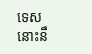ទេសនោះនឹ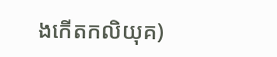ងកើតកលិយុគ)